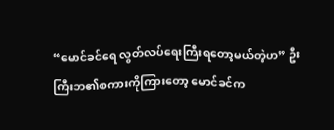“မောင်ခင်ရေ လွတ်လပ်ရေးကြီးရတော့မယ်တဲ့ဟ” ဦးကြီးဘ၏စကားကိုကြားတော့ မောင်ခင်က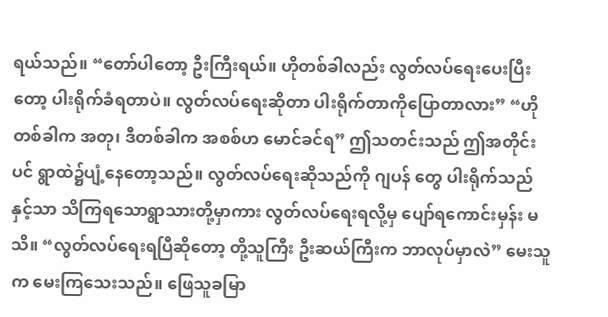ရယ်သည်။ “တော်ပါတော့ ဦးကြီးရယ်။ ဟိုတစ်ခါလည်း လွတ်လပ်ရေးပေးပြီးတော့ ပါးရိုက်ခံရတာပဲ။ လွတ်လပ်ရေးဆိုတာ ပါးရိုက်တာကိုပြောတာလား” “ဟိုတစ်ခါက အတု၊ ဒီတစ်ခါက အစစ်ဟ မောင်ခင်ရ” ဤသတင်းသည် ဤအတိုင်းပင် ရွာထဲ၌ပျံ့နေတော့သည်။ လွတ်လပ်ရေးဆိုသည်ကို ဂျပန် တွေ ပါးရိုက်သည်နှင့်သာ သိကြရသောရွာသားတို့မှာကား လွတ်လပ်ရေးရလို့မှ ပျော်ရကောင်းမှန်း မသိ။ “လွတ်လပ်ရေးရပြီဆိုတော့ တို့သူကြီး ဦးဆယ်ကြီးက ဘာလုပ်မှာလဲ” မေးသူက မေးကြသေးသည်။ ဖြေသူခမြာ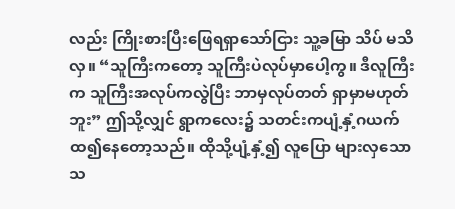လည်း ကြိုးစားပြီးဖြေရရှာသော်ငြား သူ့ခမြာ သိပ် မသိလှ။ “သူကြီးကတော့ သူကြီးပဲလုပ်မှာပေါ့ကွ။ ဒီလူကြီးက သူကြီးအလုပ်ကလွဲပြီး ဘာမှလုပ်တတ် ရှာမှာမဟုတ်ဘူး” ဤသို့လျှင် ရွာကလေး၌ သတင်းကပျံ့နှံ့ဂယက်ထ၍နေတော့သည်။ ထိုသို့ပျံ့နှံ့၍ လူပြော များလှသော သ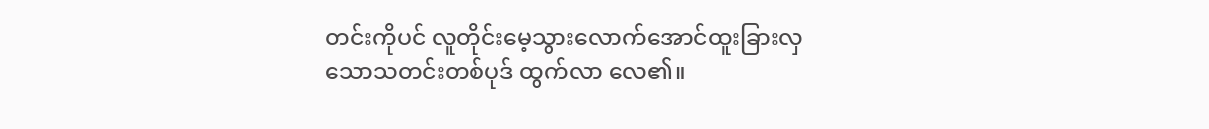တင်းကိုပင် လူတိုင်းမေ့သွားလောက်အောင်ထူးခြားလှသောသတင်းတစ်ပုဒ် ထွက်လာ လေ၏။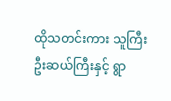ထိုသတင်းကား သူကြီးဦးဆယ်ကြီးနှင့် ရွာ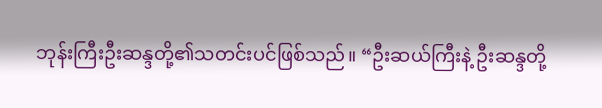ဘုန်းကြီးဦးဆန္ဒတို့၏သတင်းပင်ဖြစ်သည်။ “ဦးဆယ်ကြီးနဲ့ ဦးဆန္ဒတို့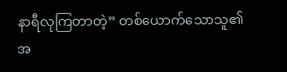နာရီလုကြတာတဲ့” တစ်ယောက်သောသူ၏အ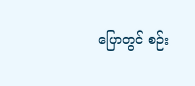ပြောတွင် စဉ်း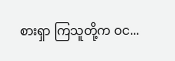စားရှာ ကြသူတို့က ဝင...